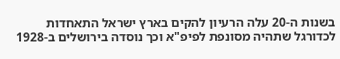בשנות ה-20 עלה הרעיון להקים בארץ ישראל התאחדות לכדורגל שתהיה מסונפת לפיפ"א וכך נוסדה בירושלים ב-1928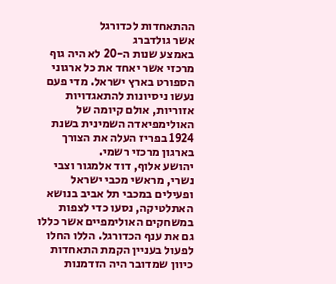ההתאחדות לכדורגל
אשר גולדברג
באמצע שנות ה-20 לא היה גוף מרכזי אשר יאחד את כל ארגוני הספורט בארץ ישראל. מדי פעם נעשו ניסיונות להתאגדויות אזוריות, אולם קיומה של האולימפיאדה השמינית בשנת 1924 בפריז העלה את הצורך בארגון מרכזי רשמי.
יהושע אלוף, דוד אלמגור וצבי נשרי, מראשי מכבי ישראל ופעילים במכבי תל אביב בנושא האתלטיקה, נסעו כדי לצפות במשחקים האולימפיים אשר כללו גם את ענף הכדורגל. הללו החלו לפעול בעניין הקמת התאחדות כיוון שמדובר היה הזדמנות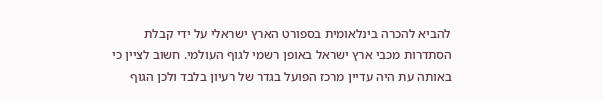להביא להכרה בינלאומית בספורט הארץ ישראלי על ידי קבלת הסתדרות מכבי ארץ ישראל באופן רשמי לגוף העולמי. חשוב לציין כי באותה עת היה עדיין מרכז הפועל בגדר של רעיון בלבד ולכן הגוף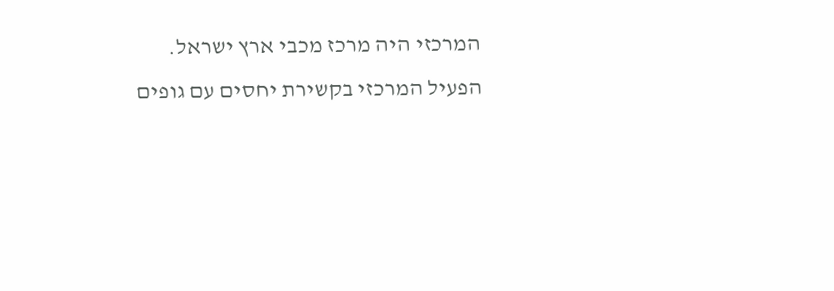המרכזי היה מרכז מכבי ארץ ישראל.
הפעיל המרכזי בקשירת יחסים עם גופים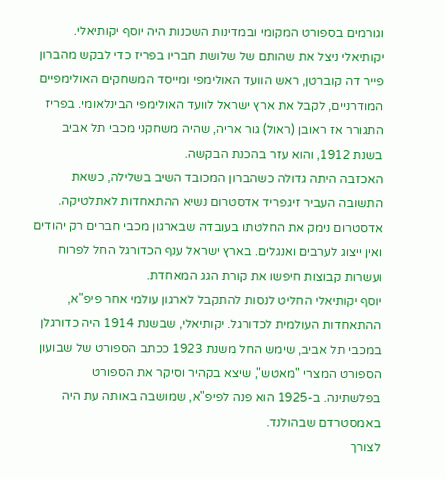וגורמים בספורט המקומי ובמדינות השכנות היה יוסף יקותיאלי. יקותיאלי ניצל את שהותם של שלושת חבריו בפריז כדי לבקש מהברון פייר דה קוברטן, ראש הוועד האולימפי ומייסד המשחקים האולימפיים המודרניים, לקבל את ארץ ישראל לוועד האולימפי הבינלאומי. בפריז התגורר אז ראובן (ראול) גור אריה, שהיה משחקני מכבי תל אביב בשנת 1912, והוא עזר בהכנת הבקשה.
האכזבה היתה גדולה כשהברון המכובד השיב בשלילה, כשאת התשובה העביר זיגפריד אדסטרום נשיא ההתאחדות לאתלטיקה. אדסטרום נימק את החלטתו בעובדה שבארגון מכבי חברים רק יהודים ואין ייצוג לערבים ואנגלים. בארץ ישראל ענף הכדורגל החל לפרוח ועשרות קבוצות חיפשו את קורת הגג המאחדת.
יוסף יקותיאלי החליט לנסות להתקבל לארגון עולמי אחר פיפ"א, ההתאחדות העולמית לכדורגל. יקותיאלי, שבשנת 1914 היה כדורגלן במכבי תל אביב, שימש החל משנת 1923 ככתב הספורט של שבועון הספורט המצרי "מאטש", שיצא בקהיר וסיקר את הספורט בפלשתינה. ב-1925 הוא פנה לפיפ"א, שמושבה באותה עת היה באמסטרדם שבהולנד.
לצורך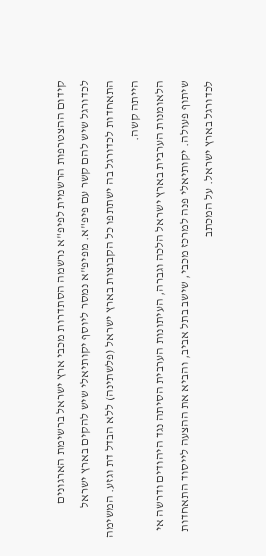קידום ההצטרפות הרשמית לפיפ"א נרשמה הסתדרות מכבי ארץ ישראל ברשימת הארגונים לכדורגל שיש להם קשר עם פיפ"א. מפיפ"א נמסר ליוסף יקותיאלי שיש להקים בארץ ישראל התאחדות לכדורגל בה ישתתפו כל הקבוצות בארץ ישראל (פלשתינה) ללא הבדל דת וגזע. המשימה הייתה קשה.
הלאומנות הערבית בארץ ישראל הלכה וגברה, העיתונות הערבית הסיתה נגד היהודים ודרשה אי שיתוף פעולה. יקותיאלי פנה למרכז מכבי, שישב בתל אביב, והביא את ההצעה לייסוד התאחדות לכדורגל בארץ ישראל. על המכתב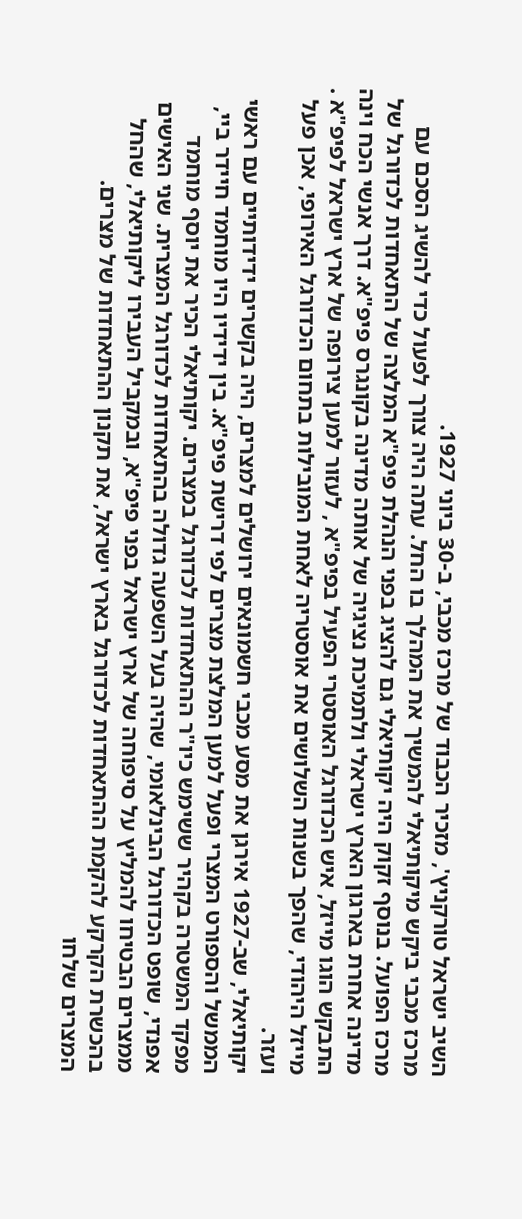השיב ישראל טורקניץ', מזכיר הכבוד של מרכז מכבי, ב-30 ביוני 1927.
מרכז מכבי ביקש מיקותיאלי להמשיך את המהלך בו החל. עתה היה צורך לפעול כדי להשיג הסכם עם מרכז הפועל. בנוסף זקוק היה יקותיאלי גם להציג בפני הנהלת פיפ"א המלצה של התאחדות לכדורגל של מדינה אחרת בארגון הארץ ישראלי ולתמיכת נציגיה של אותה מדינה בקונגרס פיפ"א. דרך אנשי הכח וינה התבקש הוגו מייזל, איש הכדורגל האוסטרי הפעיל בפיפ"א , לעזור למען צירופה של ארץ ישראל לפיפ"א . מייזל היהודי, שהפך בשנות השלושים את אוסטריה לאחת המובילות בתחום הכדורגל האירופי, אכן פעל ועזר.
יקותיאלי, שב-1927 אירגן את מסע מכבי חשמונאים ירושלים למצרים, היה בקשרים ידידותיים עם ראשי הממשל והספורט המצרי ופעל למען המלצת מצרים לפי דרישת פיפ"א. בין ידידיו היו מוחמד חיידר ביי, מפקד המשטרה בקהיר ששימש כיו"ר ההתאחדות לכדורגל במצרים. יקותיאלי הכיר את יוסף מוחמד אפנדי, שופט הכדורגל הבינלאומי, שהיה בעל השפעה גדולה בהתאחדות לכדורגל המצרית. שני האישים ממצרים הבטיחו להמליץ על סיפוחה של ארץ ישראל בפני פיפ"א, ובמקביל העבירו ליקותיאלי, שהחל בהכשרת הקרקע להקמת ההתאחדות לכדורגל בארץ ישראל, את תקנון ההתאחדות של מצרים.
המצרים שלחו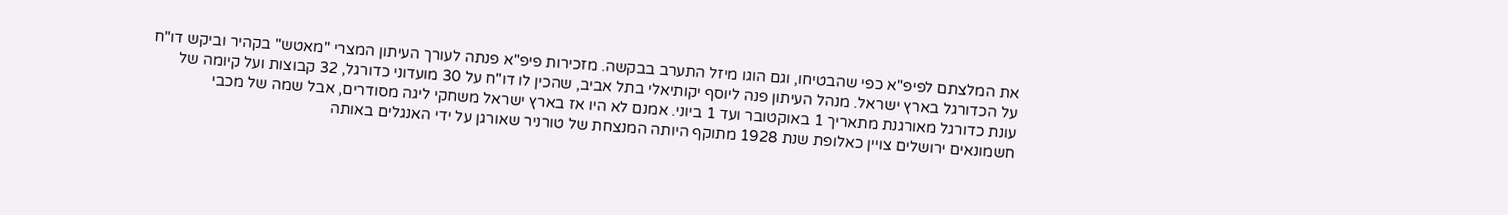את המלצתם לפיפ"א כפי שהבטיחו, וגם הוגו מיזל התערב בבקשה. מזכירות פיפ"א פנתה לעורך העיתון המצרי "מאטש" בקהיר וביקש דו"ח על הכדורגל בארץ ישראל. מנהל העיתון פנה ליוסף יקותיאלי בתל אביב, שהכין לו דו"ח על 30 מועדוני כדורגל, 32 קבוצות ועל קיומה של עונת כדורגל מאורגנת מתאריך 1 באוקטובר ועד 1 ביוני. אמנם לא היו אז בארץ ישראל משחקי ליגה מסודרים, אבל שמה של מכבי חשמונאים ירושלים צויין כאלופת שנת 1928 מתוקף היותה המנצחת של טורניר שאורגן על ידי האנגלים באותה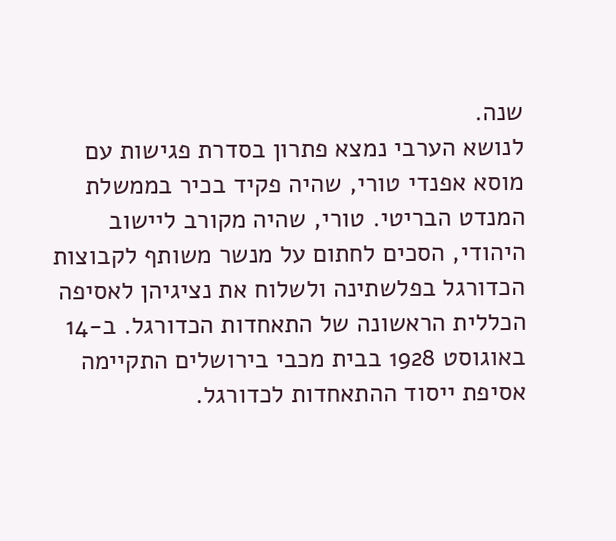שנה.
לנושא הערבי נמצא פתרון בסדרת פגישות עם מוסא אפנדי טורי, שהיה פקיד בכיר בממשלת המנדט הבריטי. טורי, שהיה מקורב ליישוב היהודי, הסכים לחתום על מנשר משותף לקבוצות הכדורגל בפלשתינה ולשלוח את נציגיהן לאסיפה הכללית הראשונה של התאחדות הכדורגל. ב-14 באוגוסט 1928 בבית מכבי בירושלים התקיימה אסיפת ייסוד ההתאחדות לכדורגל.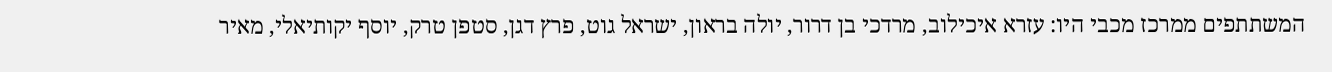המשתתפים ממרכז מכבי היו: עזרא איכילוב, מרדכי בן דרור, יולה בראון, ישראל גוט, פרץ דגן, סטפן טרק, יוסף יקותיאלי, מאיר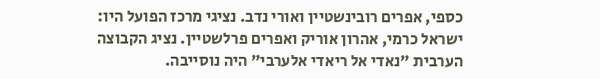כספי, אפרים רובינשטיין ואורי נדב. נציגי מרכז הפועל היו: ישראל כרמי, אהרון אוריק ואפרים פרלשטיין. נציג הקבוצה הערבית "נאדי אל ריאדי אלערבי" היה נוסייבה.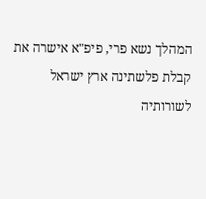המהלך נשא פרי, פיפ"א אישרה את קבלת פלשתינה ארץ ישראל לשורותיה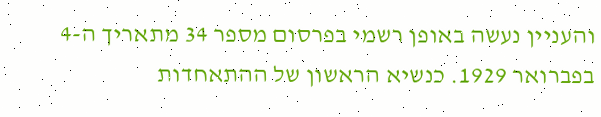והעניין נעשה באופן רשמי בפרסום מספר 34 מתאריך ה-4 בפברואר 1929. כנשיא הראשון של ההתאחדות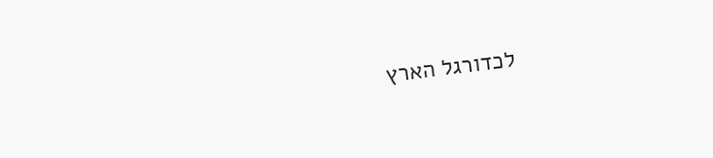לכדורגל הארץ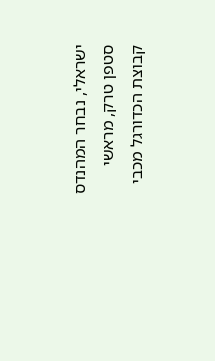ישראלי, נבחר המהנדס סטפן טרק, מראשי קבוצת הכדורגל מכבי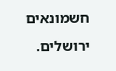חשמונאים ירושלים.